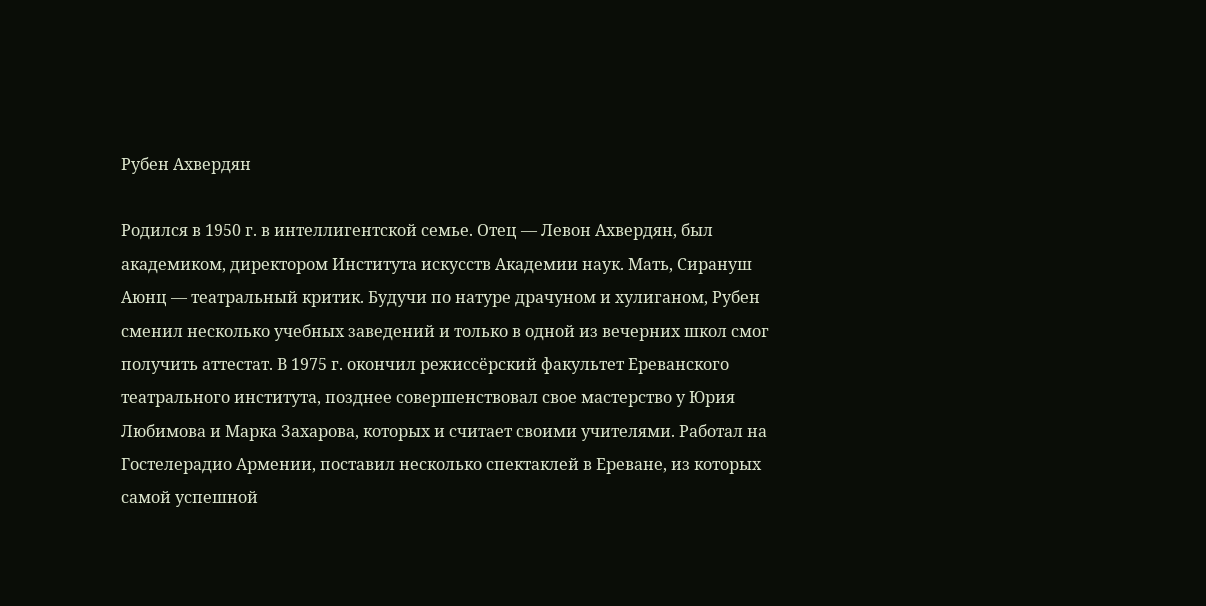Рубен Ахвердян

Родился в 1950 г. в интеллигентской семье. Отец — Левон Ахвердян, был академиком, директором Института искусств Академии наук. Мать, Сирануш Аюнц — театральный критик. Будучи по натуре драчуном и хулиганом, Рубен сменил несколько учебных заведений и только в одной из вечерних школ смог получить аттестат. В 1975 г. окончил режиссёрский факультет Ереванского театрального института, позднее совершенствовал свое мастерство у Юрия Любимова и Марка Захарова, которых и считает своими учителями. Работал на Гостелерадио Армении, поставил несколько спектаклей в Ереване, из которых самой успешной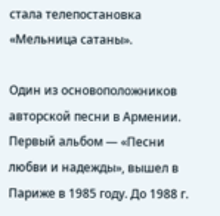стала телепостановка «Мельница сатаны».

Один из основоположников авторской песни в Армении. Первый альбом — «Песни любви и надежды», вышел в Париже в 1985 году. До 1988 г.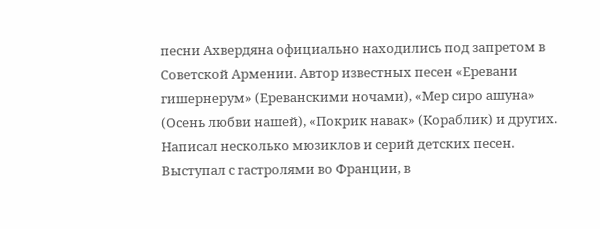песни Ахвердяна официально находились под запретом в Советской Армении. Автор известных песен «Еревани гишернерум» (Ереванскими ночами), «Мер сиро ашуна» (Осень любви нашей), «Покрик навак» (Кораблик) и других. Написал несколько мюзиклов и серий детских песен. Выступал с гастролями во Франции, в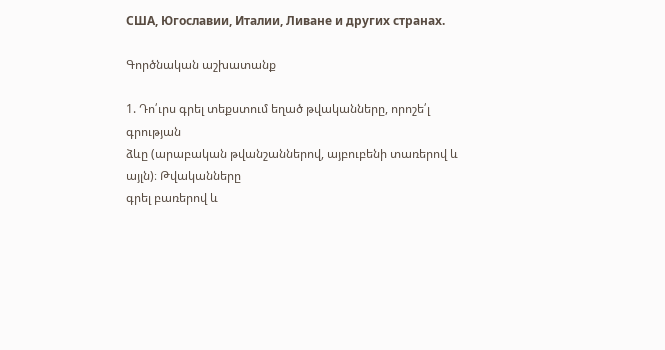США, Югославии, Италии, Ливане и других странах.

Գործնական աշխատանք

1. Դո՛ւրս գրել տեքստում եղած թվականները, որոշե՛լ գրության
ձևը (արաբական թվանշաններով, այբուբենի տառերով և այլն)։ Թվականները
գրել բառերով և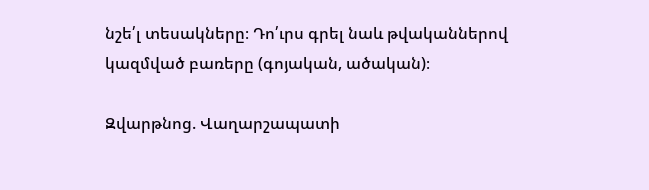նշե՛լ տեսակները։ Դո՛ւրս գրել նաև թվականներով
կազմված բառերը (գոյական, ածական)։

Զվարթնոց. Վաղարշապատի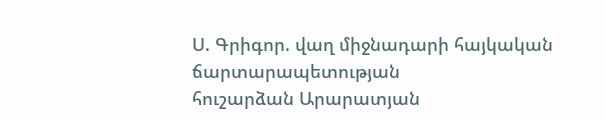Ս. Գրիգոր. վաղ միջնադարի հայկական ճարտարապետության
հուշարձան Արարատյան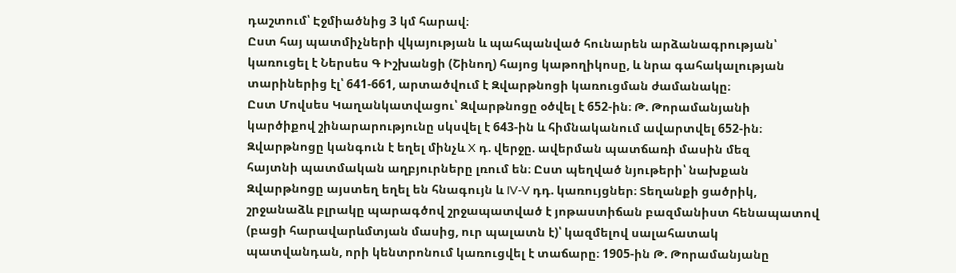դաշտում՝ Էջմիածնից 3 կմ հարավ։
Ըստ հայ պատմիչների վկայության և պահպանված հունարեն արձանագրության՝
կառուցել է Ներսես Գ Իշխանցի (Շինող) հայոց կաթողիկոսը, և նրա գահակալության
տարիներից էլ՝ 641-661, արտածվում է Զվարթնոցի կառուցման ժամանակը։
Ըստ Մովսես Կաղանկատվացու՝ Զվարթնոցը օծվել է 652-ին։ Թ. Թորամանյանի
կարծիքով շինարարությունը սկսվել է 643-ին և հիմնականում ավարտվել 652-ին։
Զվարթնոցը կանգուն է եղել մինչև X դ. վերջը. ավերման պատճառի մասին մեզ
հայտնի պատմական աղբյուրները լռում են։ Ըստ պեղված նյութերի՝ նախքան
Զվարթնոցը այստեղ եղել են հնագույն և IV-V դդ. կառույցներ։ Տեղանքի ցածրիկ,
շրջանաձև բլրակը պարագծով շրջապատված է յոթաստիճան բազմանիստ հենապատով
(բացի հարավարևմտյան մասից, ուր պալատն է)՝ կազմելով սալահատակ
պատվանդան, որի կենտրոնում կառուցվել է տաճարը։ 1905-ին Թ. Թորամանյանը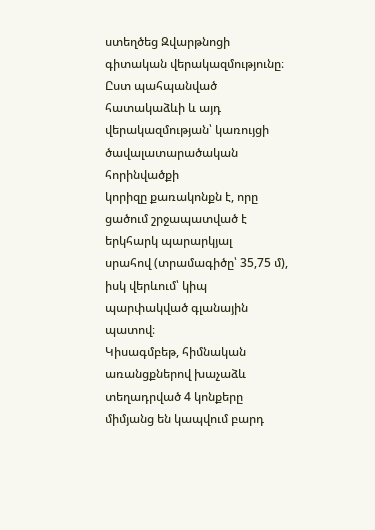ստեղծեց Զվարթնոցի գիտական վերակազմությունը։ Ըստ պահպանված
հատակաձևի և այդ վերակազմության՝ կառույցի ծավալատարածական հորինվածքի
կորիզը քառակոնքն է, որը ցածում շրջապատված է երկհարկ պարարկյալ
սրահով (տրամագիծը՝ 35,75 մ), իսկ վերևում՝ կիպ պարփակված գլանային պատով։
Կիսագմբեթ, հիմնական առանցքներով խաչաձև տեղադրված 4 կոնքերը
միմյանց են կապվում բարդ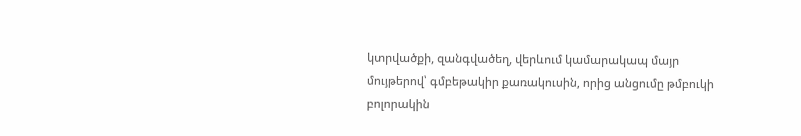կտրվածքի, զանգվածեղ, վերևում կամարակապ մայր
մույթերով՝ գմբեթակիր քառակուսին, որից անցումը թմբուկի բոլորակին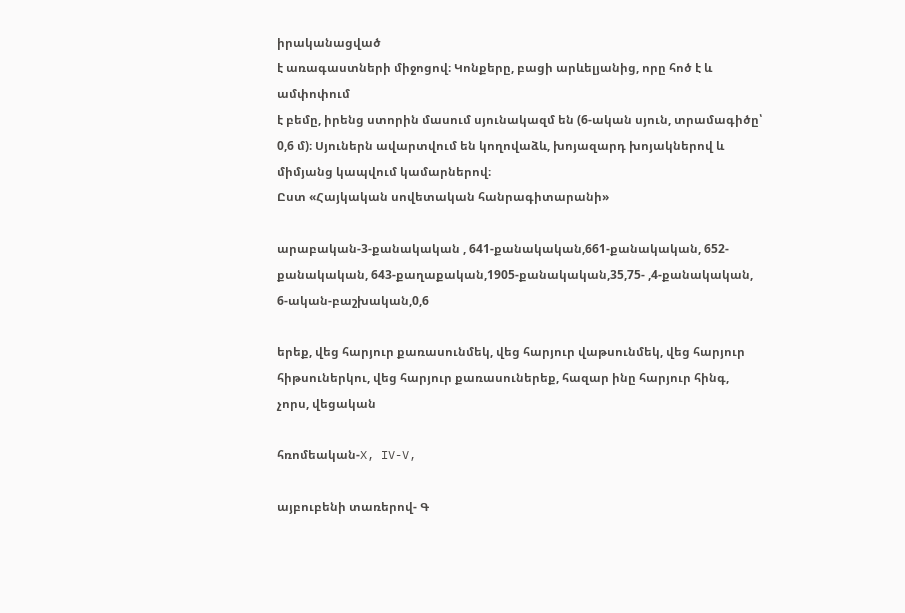իրականացված
է առագաստների միջոցով։ Կոնքերը, բացի արևելյանից, որը հոծ է և ամփոփում
է բեմը, իրենց ստորին մասում սյունակազմ են (6-ական սյուն, տրամագիծը՝
0,6 մ)։ Սյուներն ավարտվում են կողովաձև, խոյազարդ խոյակներով և
միմյանց կապվում կամարներով։
Ըստ «Հայկական սովետական հանրագիտարանի»

արաբական-3-քանակական , 641-քանակական,661-քանակական, 652-քանակական, 643-քաղաքական,1905-քանակական,35,75- ,4-քանակական, 6-ական-բաշխական,0,6

երեք, վեց հարյուր քառասունմեկ, վեց հարյուր վաթսունմեկ, վեց հարյուր հիթսուներկու, վեց հարյուր քառասուներեք, հազար ինը հարյուր հինգ, չորս, վեցական

հռոմեական-X, IV-V,

այբուբենի տառերով- Գ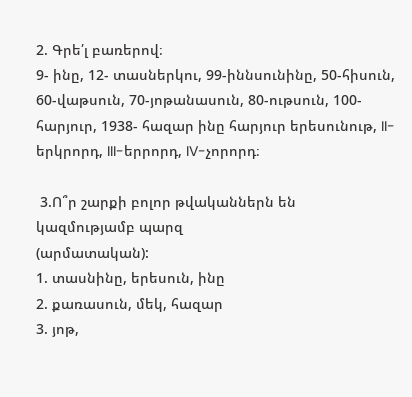2. Գրե՛լ բառերով։
9- ինը, 12- տասներկու, 99-իննսունինը, 50-հիսուն, 60-վաթսուն, 70-յոթանասուն, 80-ութսուն, 100-հարյուր, 1938- հազար ինը հարյուր երեսունութ, II- երկրորդ, III-երրորդ, IV-չորորդ։

 3.Ո՞ր շարքի բոլոր թվականներն են կազմությամբ պարզ
(արմատական):
1. տասնինը, երեսուն, ինը
2. քառասուն, մեկ, հազար
3. յոթ,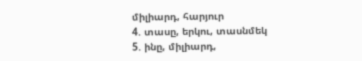միլիարդ, հարյուր
4. տասը, երկու, տասնմեկ
5. ինը, միլիարդ,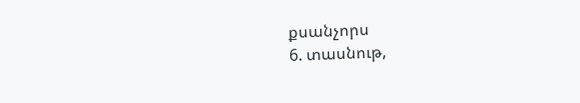քսանչորս
6. տասնութ,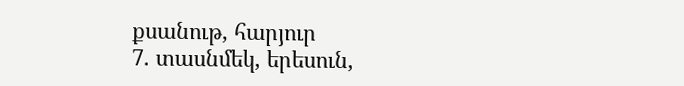քսանութ, հարյուր
7. տասնմեկ, երեսուն,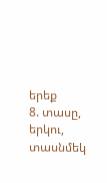երեք
8. տասը, երկու, տասնմեկ